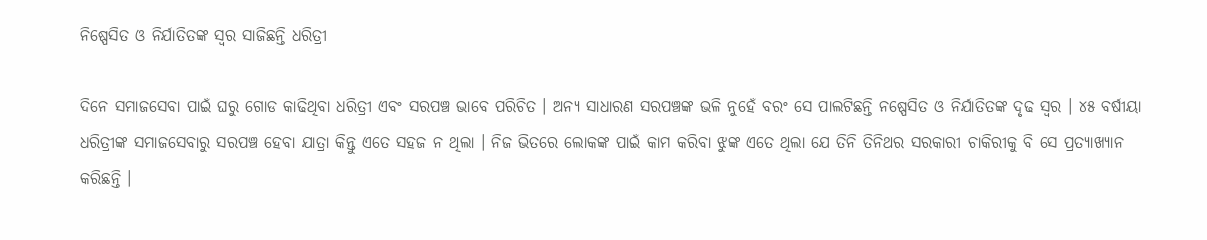ନିଷ୍ପେସିତ ଓ ନିର୍ଯାତିତଙ୍କ ସ୍ୱର ସାଜିଛନ୍ତି ଧରିତ୍ରୀ

ଦିନେ ସମାଜସେବା ପାଇଁ ଘରୁ ଗୋଡ କାଢିଥିବା ଧରିତ୍ରୀ ଏବଂ ସରପଞ୍ଚ ଭାବେ ପରିଚିତ । ଅନ୍ୟ ସାଧାରଣ ସରପଞ୍ଚଙ୍କ ଭଳି ନୁହେଁ ବରଂ ସେ ପାଲଟିଛନ୍ତି ନଷ୍ପେସିତ ଓ ନିର୍ଯାତିତଙ୍କ ଦୃଢ ସ୍ୱର । ୪୫ ବର୍ଷୀୟା ଧରିତ୍ରୀଙ୍କ ସମାଜସେବାରୁ ସରପଞ୍ଚ ହେବା ଯାତ୍ରା କିନ୍ତୁ ଏତେ ସହଜ ନ ଥିଲା । ନିଜ ଭିତରେ ଲୋକଙ୍କ ପାଇଁ କାମ କରିବା ଝୁଙ୍କ ଏତେ ଥିଲା ଯେ ତିନି ତିନିଥର ସରକାରୀ ଚାକିରୀକୁ ବି ସେ ପ୍ରତ୍ୟାଖ୍ୟାନ କରିଛନ୍ତି ।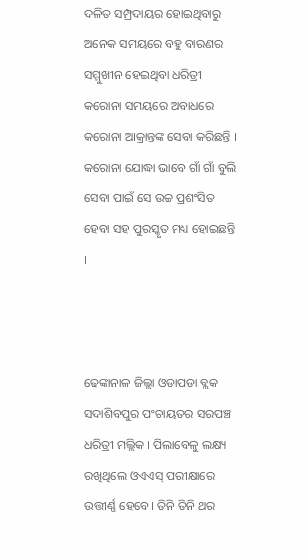ଦଳିତ ସମ୍ପ୍ରଦାୟର ହୋଇଥିବାରୁ ଅନେକ ସମୟରେ ବହୁ ବାରଣର ସମ୍ମୁଖୀନ ହେଇଥିବା ଧରିତ୍ରୀ କରୋନା ସମୟରେ ଅବାଧରେ କରୋନା ଆକ୍ରାନ୍ତଙ୍କ ସେବା କରିଛନ୍ତି । କରୋନା ଯୋଦ୍ଧା ଭାବେ ଗାଁ ଗାଁ ବୁଲି ସେବା ପାଇଁ ସେ ଉଚ୍ଚ ପ୍ରଶଂସିତ ହେବା ସହ ପୁରସ୍କୃତ ମଧ୍ୟ ହୋଇଛନ୍ତି ।



ଢେଙ୍କାନାଳ ଜିଲ୍ଲା ଓଡାପଡା ବ୍ଲକ ସଦାଶିବପୁର ପଂଚାୟତର ସରପଞ୍ଚ ଧରିତ୍ରୀ ମଲ୍ଲିକ । ପିଲାବେଳୁ ଲକ୍ଷ୍ୟ ରଖିଥିଲେ ଓଏଏସ୍ ପରୀକ୍ଷାରେ ଉତ୍ତୀର୍ଣ୍ଣ ହେବେ। ତିନି ତିନି ଥର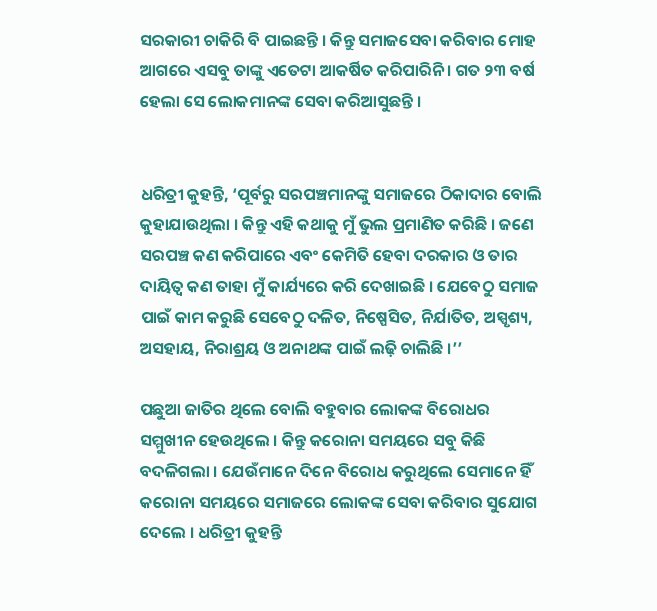ସରକାରୀ ଚାକିରି ବି ପାଇଛନ୍ତି । କିନ୍ତୁ ସମାଜସେବା କରିବାର ମୋହ ଆଗରେ ଏସବୁ ତାଙ୍କୁ ଏତେଟା ଆକର୍ଷିତ କରିପାରିନି । ଗତ ୨୩ ବର୍ଷ ହେଲା ସେ ଲୋକମାନଙ୍କ ସେବା କରିଆସୁଛନ୍ତି ।


ଧରିତ୍ରୀ କୁହନ୍ତି, ‘ପୂର୍ବରୁ ସରପଞ୍ଚମାନଙ୍କୁ ସମାଜରେ ଠିକାଦାର ବୋଲି କୁହାଯାଉଥିଲା । କିନ୍ତୁ ଏହି କଥାକୁ ମୁଁ ଭୁଲ ପ୍ରମାଣିତ କରିଛି । ଜଣେ ସରପଞ୍ଚ କଣ କରିପାରେ ଏବଂ କେମିତି ହେବା ଦରକାର ଓ ତାର ଦାୟିତ୍ୱ କଣ ତାହା ମୁଁ କାର୍ଯ୍ୟରେ କରି ଦେଖାଇଛି । ଯେବେଠୁ ସମାଜ ପାଇଁ କାମ କରୁଛି ସେବେଠୁ ଦଳିତ, ନିଷ୍ପେସିତ, ନିର୍ଯାତିତ, ଅସ୍ପୃଶ୍ୟ, ଅସହାୟ, ନିରାଶ୍ରୟ ଓ ଅନାଥଙ୍କ ପାଇଁ ଲଢ଼ି ଚାଲିଛି ।’’

ପଛୁଆ ଜାତିର ଥିଲେ ବୋଲି ବହୁବାର ଲୋକଙ୍କ ବିରୋଧର ସମ୍ମୁଖୀନ ହେଉଥିଲେ । କିନ୍ତୁ କରୋନା ସମୟରେ ସବୁ କିଛି ବଦଳିଗଲା । ଯେଉଁମାନେ ଦିନେ ବିରୋଧ କରୁଥିଲେ ସେମାନେ ହିଁ କରୋନା ସମୟରେ ସମାଜରେ ଲୋକଙ୍କ ସେବା କରିବାର ସୁଯୋଗ ଦେଲେ । ଧରିତ୍ରୀ କୁହନ୍ତି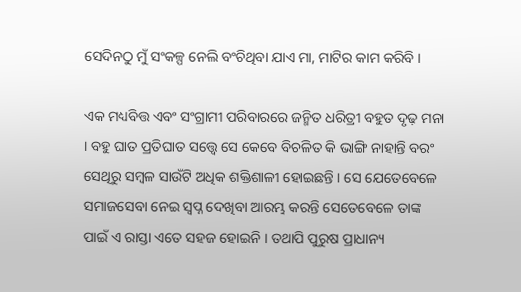ସେଦିନଠୁ ମୁଁ ସଂକଳ୍ପ ନେଲି ବଂଚିଥିବା ଯାଏ ମା, ମାଟିର କାମ କରିବି ।

ଏକ ମଧ୍ୟବିତ୍ତ ଏବଂ ସଂଗ୍ରାମୀ ପରିବାରରେ ଜନ୍ମିତ ଧରିତ୍ରୀ ବହୁତ ଦୃଢ଼ ମନା । ବହୁ ଘାତ ପ୍ରତିଘାତ ସତ୍ତ୍ୱେ ସେ କେବେ ବିଚଳିତ କି ଭାଙ୍ଗି ନାହାନ୍ତି ବରଂ ସେଥିରୁ ସମ୍ବଳ ସାଉଁଟି ଅଧିକ ଶକ୍ତିଶାଳୀ ହୋଇଛନ୍ତି । ସେ ଯେତେବେଳେ ସମାଜସେବା ନେଇ ସ୍ବପ୍ନ ଦେଖିବା ଆରମ୍ଭ କରନ୍ତି ସେତେବେଳେ ତାଙ୍କ ପାଇଁ ଏ ରାସ୍ତା ଏତେ ସହଜ ହୋଇନି । ତଥାପି ପୁରୁଷ ପ୍ରାଧାନ୍ୟ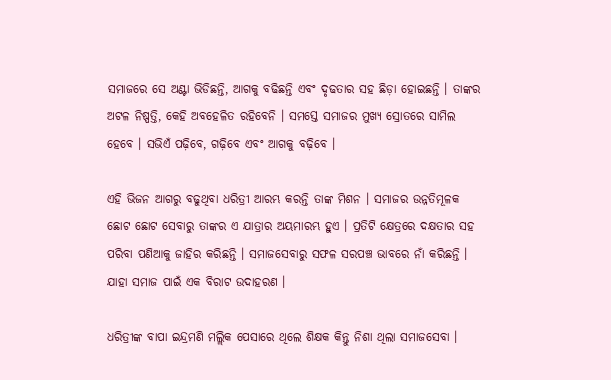ସମାଜରେ ସେ ଅଣ୍ଟା ଭିଡିଛନ୍ତି, ଆଗକୁ ବଢିଛନ୍ତି ଏବଂ ଦୃଢତାର ସହ ଛିଡ଼ା ହୋଇଛନ୍ତି । ତାଙ୍କର ଅଟଳ ନିଷ୍ପତ୍ତି, କେହି ଅବହେଳିତ ରହିବେନି । ସମସ୍ତେ ସମାଜର ମୁଖ୍ୟ ସ୍ରୋତରେ ସାମିଲ ହେବେ । ସଭିଏଁ ପଢ଼ିବେ, ଗଢ଼ିବେ ଏବଂ ଆଗକୁ ବଢ଼ିବେ ।

ଏହି ଭିଜନ ଆଗରୁ ବଢୁଥିବା ଧରିତ୍ରୀ ଆରମ୍ଭ କରନ୍ତି ତାଙ୍କ ମିଶନ । ସମାଜର ଉନ୍ନତିମୂଳକ ଛୋଟ ଛୋଟ ସେବାରୁ ତାଙ୍କର ଏ ଯାତ୍ରାର ଅୟମାରମ୍ଭ ହୁଏ । ପ୍ରତିଟି କ୍ଷେତ୍ରରେ ଦକ୍ଷତାର ସହ ପରିବା ପଣିଆକୁ ଜାହିର କରିଛନ୍ତି । ସମାଜସେବାରୁ ସଫଳ ସରପଞ୍ଚ ଭାବରେ ନାଁ କରିଛନ୍ତି । ଯାହା ସମାଜ ପାଇଁ ଏକ ବିରାଟ ଉଦାହରଣ ।

ଧରିତ୍ରୀଙ୍କ ବାପା ଇନ୍ଦ୍ରମଣି ମଲ୍ଲିକ ପେସାରେ ଥିଲେ ଶିକ୍ଷକ କିନ୍ତୁ ନିଶା ଥିଲା ସମାଜସେବା ।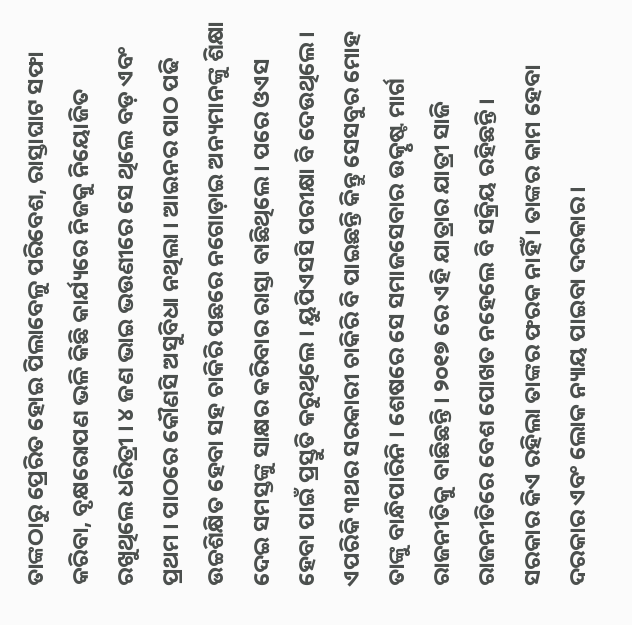ତାଙ୍କଠାରୁ ପ୍ରେରିତ ହୋଇ ପିଲାବେଳୁ ପରିବେଶ, ରାସ୍ତାଘାଟ ସଫା କରିବା, ବୃକ୍ଷରୋପଣ ଭଳି କିଛି କାର୍ଯ୍ୟରେ ନିଜକୁ ନିୟୋଜିତ ରଖୁଥିଲେ ଧରିତ୍ରୀ । ୪ ଜଣ ଭାଇ ଭଉଣୀରେ ସେ ଥିଲେ ବଡ଼ ଏବଂ ପ୍ରଥମ । ପାଠରେ କୌଣସି ଅସୁବିଧା ନଥିଲା । ଆଇନର ପାଠ ପଢି ଉଚ୍ଚଶିକ୍ଷିତ ହେବା ସହ ଚାକିରି ପଛରେ ନଗୋଡ଼ାଇ ଅନ୍ୟମାନଙ୍କୁ ଶିକ୍ଷା ଦେଇ ସମସ୍ତଙ୍କୁ ସାକ୍ଷର କରିବାର ରାସ୍ତା ବାଛିଥିଲେ । ପରେ ଓଏସ ହେବା ପାଇଁ ପ୍ରସ୍ତୁତି କରୁଥିଲେ । ୟୁପିଏସସି ପରୀକ୍ଷା ବି ଦେଉଥିଲେ । ଏପରିକି ୩ଥର ସରକାରୀ ଚାକିରି ବି ପାଇଛନ୍ତି କିନ୍ତୁ ସେସବୁର ମୋହ ତାଙ୍କୁ ବାନ୍ଧିପାରିନି । ଶେଷରେ ସେ ସମାଜସେବାର ଉତ୍କୃଷ୍ଟ ମାର୍ଗ ରାଜନୀତିକୁ ବାଛିଛନ୍ତି । ୨୦୧୭ ରେ ଏହି ଯାତ୍ରାର ଯାତ୍ରୀ ସାଜି ରାଜନୀତିରେ ବେଶ ପୋଖତ ନହେଲେ ବି ସକ୍ରିୟ ରହିଛନ୍ତି ।
ସରକାର କିଏ ରହିଲା ତାଙ୍କର ଫରକ ନାହିଁ । ତାଙ୍କର କାମ ହେବା ଦରକାର ଏବଂ ଲୋକ ନ୍ୟାୟ ପାଇବା ଦରକାର ।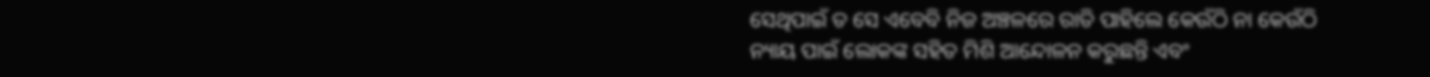ସେଥିପାଇଁ ତ ସେ ଏବେବି ନିଜ ଅଞ୍ଚଳରେ ରାତି ପାହିଲେ କେଉଁଠି ନା କେଉଁଠି ନ୍ୟାୟ ପାଇଁ ଲୋକଙ୍କ ସହିତ ମିଶି ଆନ୍ଦୋଳନ କରୁଛନ୍ତି ଏବଂ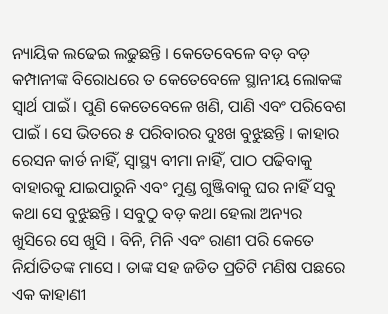ନ୍ୟାୟିକ ଲଢେଇ ଲଢୁଛନ୍ତି । କେତେବେଳେ ବଡ଼ ବଡ଼ କମ୍ପାନୀଙ୍କ ବିରୋଧରେ ତ କେତେବେଳେ ସ୍ଥାନୀୟ ଲୋକଙ୍କ ସ୍ୱାର୍ଥ ପାଇଁ । ପୁଣି କେତେବେଳେ ଖଣି, ପାଣି ଏବଂ ପରିବେଶ ପାଇଁ । ସେ ଭିତରେ ୫ ପରିବାରର ଦୁଃଖ ବୁଝୁଛନ୍ତି । କାହାର ରେସନ କାର୍ଡ ନାହିଁ, ସ୍ୱାସ୍ଥ୍ୟ ବୀମା ନାହିଁ, ପାଠ ପଢିବାକୁ ବାହାରକୁ ଯାଇପାରୁନି ଏବଂ ମୁଣ୍ଡ ଗୁଞ୍ଜିବାକୁ ଘର ନାହିଁ ସବୁ କଥା ସେ ବୁଝୁଛନ୍ତି । ସବୁଠୁ ବଡ଼ କଥା ହେଲା ଅନ୍ୟର ଖୁସିରେ ସେ ଖୁସି । ବିନି, ମିନି ଏବଂ ରାଣୀ ପରି କେତେ ନିର୍ଯାତିତଙ୍କ ମାସେ । ତାଙ୍କ ସହ ଜଡିତ ପ୍ରତିଟି ମଣିଷ ପଛରେ ଏକ କାହାଣୀ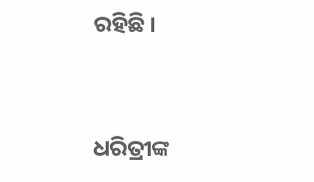ରହିଛି ।


ଧରିତ୍ରୀଙ୍କ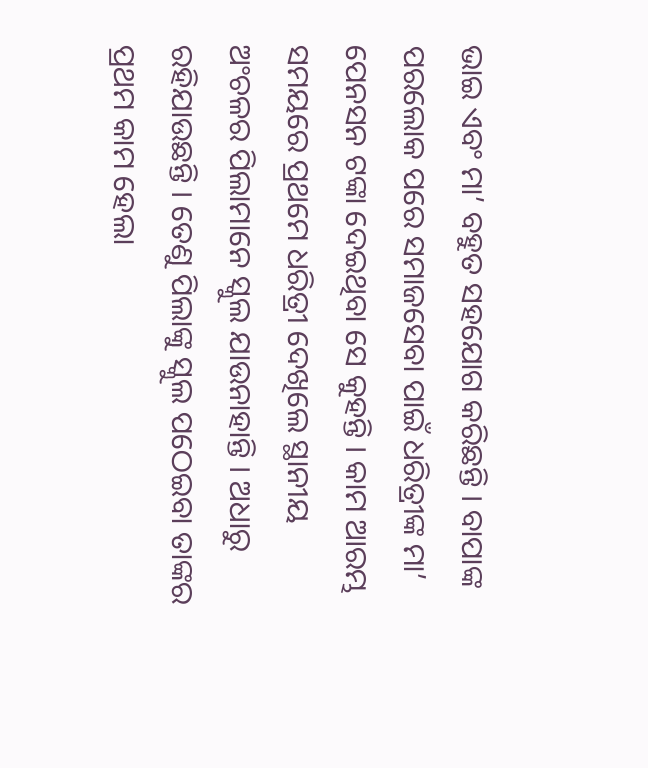ଭାଇ ଏବଂ ମା’ ବହୁତ ସହଯୋଗ କରିଛନ୍ତି । ବାପାଙ୍କ ପରଲୋକ ପରେ ସମାଜସେବା ପାଇଁ ଧରିତ୍ରୀଙ୍କ ମା’ ପେନସନ ଟଙ୍କା ଦେଇଥିବା ସେ କୁହନ୍ତି । କାମ ଆରମ୍ଭ ସମୟରେ ପ୍ରଥମେ ଧରିତ୍ରୀ ଦେଖିଲେ ସ୍ଥାନୀୟ ଅଂଚଳର ପିଲାମାନେ ସ୍କୁଲ ଯାଉନାହାନ୍ତି । ଅଧାରୁ ରହିଯାଉଛନ୍ତି । ତେଣୁ ପିଲାଙ୍କୁ ସ୍କୁଲ ପଠେଇବା ତାଙ୍କର ପ୍ରଥମ କାମ ହେଲା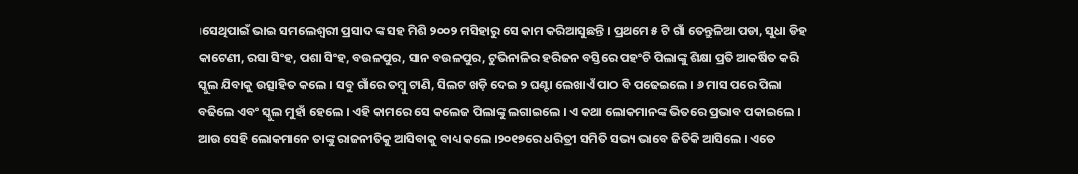।ସେଥିପାଇଁ ଭାଇ ସମଲେଶ୍ଵରୀ ପ୍ରସାଦ ଙ୍କ ସହ ମିଶି ୨୦୦୨ ମସିହାରୁ ସେ କାମ କରିଆସୁଛନ୍ତି । ପ୍ରଥମେ ୫ ଟି ଗାଁ ତେନ୍ତୁଳିଆ ପଡା, ସୁଧା ଡିହ କାଟେଣୀ, ରସା ସିଂହ, ପଶା ସିଂହ, ବଉଳପୁର, ସାନ ବଉଳପୁର, ଟୁଭିନାଳିର ହରିଜନ ବସ୍ତିରେ ପହଂଚି ପିଲାଙ୍କୁ ଶିକ୍ଷା ପ୍ରତି ଆକର୍ଷିତ କରି ସ୍କୁଲ ଯିବାକୁ ଉତ୍ସାହିତ କଲେ । ସବୁ ଗାଁରେ ତମ୍ବୁ ଟାଣି, ସିଲଟ ଖଡ଼ି ଦେଇ ୨ ଘଣ୍ଟା ଲେଖାଏଁ ପାଠ ବି ପଢେଇଲେ । ୬ ମାସ ପରେ ପିଲା ବଢିଲେ ଏବଂ ସ୍କୁଲ ମୁହାଁ ହେଲେ । ଏହି କାମରେ ସେ କଲେଜ ପିଲାଙ୍କୁ ଲଗାଇଲେ । ଏ କଥା ଲୋକମାନଙ୍କ ଭିତରେ ପ୍ରଭାବ ପକାଇଲେ । ଆଉ ସେହି ଲୋକମାନେ ତାଙ୍କୁ ରାଜନୀତିକୁ ଆସିବାକୁ ବାଧ୍ୟ କଲେ ।୨୦୧୭ରେ ଧରିତ୍ରୀ ସମିତି ସଭ୍ୟ ଭାବେ ଜିତିକି ଆସିଲେ । ଏତେ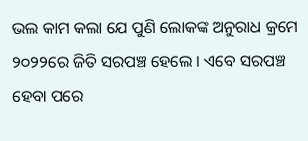ଭଲ କାମ କଲା ଯେ ପୁଣି ଲୋକଙ୍କ ଅନୁରାଧ କ୍ରମେ ୨୦୨୨ରେ ଜିତି ସରପଞ୍ଚ ହେଲେ । ଏବେ ସରପଞ୍ଚ ହେବା ପରେ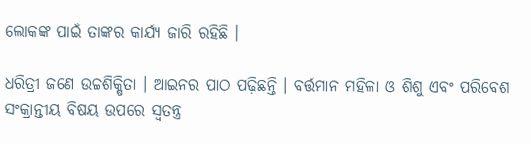ଲୋକଙ୍କ ପାଇଁ ତାଙ୍କର କାର୍ଯ୍ୟ ଜାରି ରହିଛି ।

ଧରିତ୍ରୀ ଜଣେ ଉଚ୍ଚଶିକ୍ଷିତା । ଆଇନର ପାଠ ପଢ଼ିଛନ୍ତି । ବର୍ତ୍ତମାନ ମହିଳା ଓ ଶିଶୁ ଏବଂ ପରିବେଶ ସଂକ୍ରାନ୍ତୀୟ ବିଷୟ ଉପରେ ସ୍ୱତନ୍ତ୍ର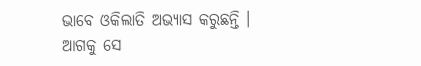ଭାବେ ଓକିଲାତି ଅଭ୍ୟାସ କରୁଛନ୍ତି । ଆଗକୁ ସେ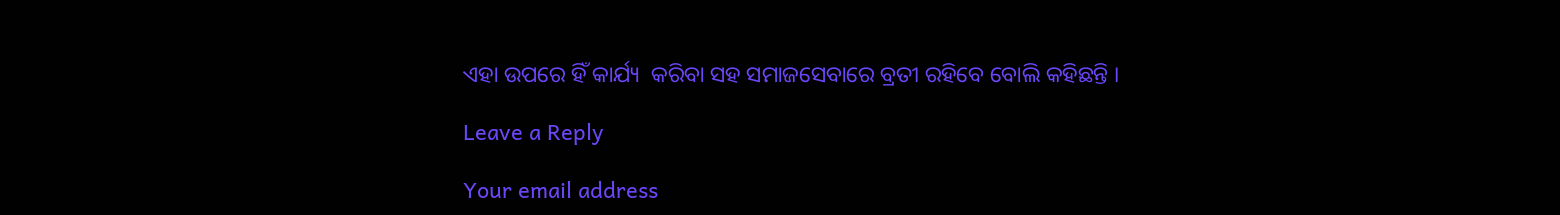ଏହା ଉପରେ ହିଁ କାର୍ଯ୍ୟ  କରିବା ସହ ସମାଜସେବାରେ ବ୍ରତୀ ରହିବେ ବୋଲି କହିଛନ୍ତି ।

Leave a Reply

Your email address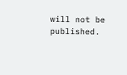will not be published.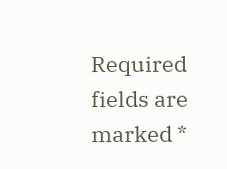Required fields are marked *